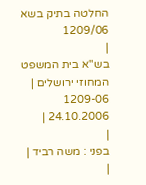החלטה בתיק בשא 1209/06
|
בש"א בית המשפט המחוזי ירושלים |
1209-06
24.10.2006 |
|
בפני : משה רביד |
|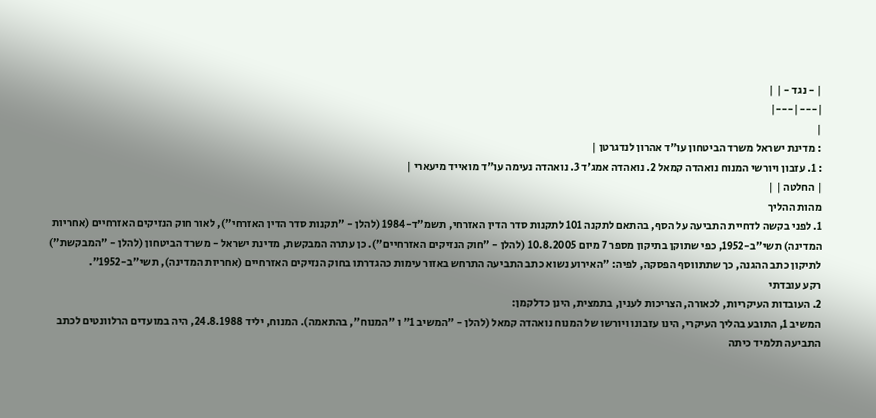| - נגד - | |
|---|---|
|
: מדינת ישראל משרד הביטחון עו"ד אהרון לנדגרטן |
: 1. עזבון ויורשי המנוח נואהדה קמאל 2. נואהדה אמג'ד 3. נואהדה נעימה עו"ד מואייד מיעארי |
| החלטה | |
מהות ההליך
1. לפני בקשה לדחיית התביעה על הסף, בהתאם לתקנה 101 לתקנות סדר הדין האזרחי, תשמ"ד-1984 (להלן - "תקנות סדר הדין האזרחי"), לאור חוק הנזיקים האזרחיים (אחריות המדינה) תשי"ב-1952, כפי שתוקן בתיקון מספר 7 מיום 10.8.2005 (להלן - "חוק הנזיקים האזרחיים"). כן עתרה המבקשת, מדינת ישראל - משרד הביטחון (להלן - "המבקשת") לתיקון כתב ההגנה, כך שתתווסף הפסקה, לפיה: "האירוע נשוא כתב התביעה התרחש באזור עימות כהגדרתו בחוק הנזיקים האזרחיים (אחריות המדינה), תשי"ב-1952".
רקע עובדתי
2. העובדות העיקריות, לכאורה, הצריכות לענין, בתמצית, הינן כדלקמן:
המשיב 1, התובע בהליך העיקרי, הינו עזבונו ויורשו של המנוח נואהדה קמאל (להלן - "המשיב 1" ו "המנוח", בהתאמה). המנוח, יליד 24.8.1988, היה במועדים הרלוונטים לכתב התביעה תלמיד כיתה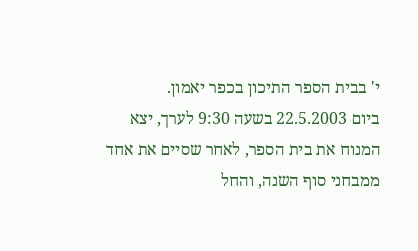י' בבית הספר התיכון בכפר יאמון.
ביום 22.5.2003 בשעה 9:30 לערך, יצא המנוח את בית הספר, לאחר שסיים את אחד ממבחני סוף השנה, והחל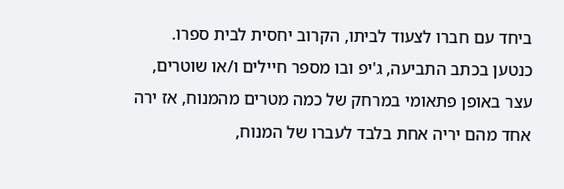ביחד עם חברו לצעוד לביתו, הקרוב יחסית לבית ספרו.
כנטען בכתב התביעה, ג'יפ ובו מספר חיילים ו/או שוטרים, עצר באופן פתאומי במרחק של כמה מטרים מהמנוח, אז ירה אחד מהם יריה אחת בלבד לעברו של המנוח,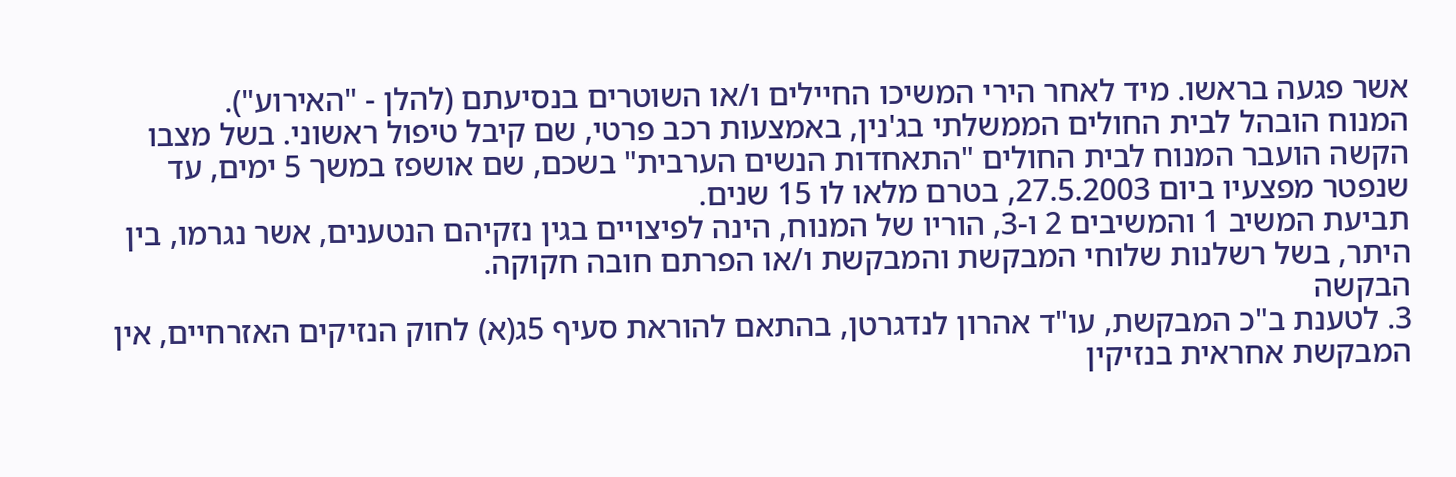אשר פגעה בראשו. מיד לאחר הירי המשיכו החיילים ו/או השוטרים בנסיעתם (להלן - "האירוע").
המנוח הובהל לבית החולים הממשלתי בג'נין, באמצעות רכב פרטי, שם קיבל טיפול ראשוני. בשל מצבו הקשה הועבר המנוח לבית החולים "התאחדות הנשים הערבית" בשכם, שם אושפז במשך 5 ימים, עד שנפטר מפצעיו ביום 27.5.2003, בטרם מלאו לו 15 שנים.
תביעת המשיב 1 והמשיבים 2 ו-3, הוריו של המנוח, הינה לפיצויים בגין נזקיהם הנטענים, אשר נגרמו, בין היתר, בשל רשלנות שלוחי המבקשת והמבקשת ו/או הפרתם חובה חקוקה.
הבקשה
3. לטענת ב"כ המבקשת, עו"ד אהרון לנדגרטן, בהתאם להוראת סעיף 5ג(א) לחוק הנזיקים האזרחיים, אין המבקשת אחראית בנזיקין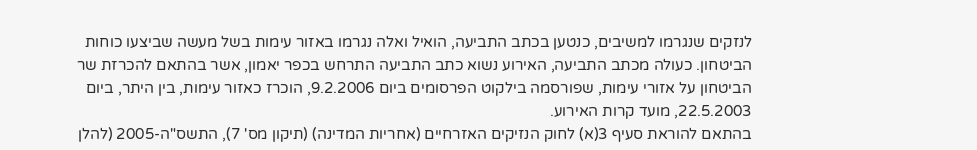לנזקים שנגרמו למשיבים, כנטען בכתב התביעה, הואיל ואלה נגרמו באזור עימות בשל מעשה שביצעו כוחות הביטחון. כעולה מכתב התביעה, האירוע נשוא כתב התביעה התרחש בכפר יאמון, אשר בהתאם להכרזת שר הביטחון על אזורי עימות, שפורסמה בילקוט הפרסומים ביום 9.2.2006, הוכרז כאזור עימות, בין היתר, ביום 22.5.2003, מועד קרות האירוע.
בהתאם להוראת סעיף 3(א) לחוק הנזיקים האזרחיים (אחריות המדינה) (תיקון מס' 7), התשס"ה-2005 (להלן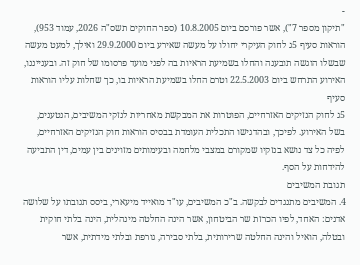-
"תיקון מספר 7"), אשר פורסם ביום 10.8.2005 (ספר החוקים תשס"ה 2026, עמוד 953), הוראות סעיף 5ג לחוק העיקרי יחולו על מעשה שאירע ביום 29.9.2000 ואילך, למעט מעשה שבשלו הוגשה תובענה והחלו בשמיעת הראיות בה לפני מועד פרסומו של חוק זה. ובענייננו, האירוע התרחש ביום 22.5.2003 וטרם החלו בשמיעת הראיות בו, כך שחלות עליו הוראות סעיף
5ג לחוק הנזיקים האזרחיים, הפוטרות את המבקשת מאחריות לנזקי המשיבים, הנטענים, בשל האירוע. לפיכך, ובהדגישו התכלית העומדת בבסיס הוראות חוק הנזיקים האזרחיים, לפיה כל צד נושא בנזקיו שמקורם במצבי מלחמה ובעימותים מזוינים בין עמים, דין התביעה להידחות על הסף.
תגובת המשיבים
4. המשיבים מתנגדים לבקשה. ב"כ המשיבים, עו"ד מואייד מיעארי, ביסס תגובתו על שלושה אדנים: האחד, לפיו הכרזת שר הביטחון, אשר הינה החלטה מינהלית, הינה בלתי חוקית ובטלה, הואיל והינה החלטה שרירותית, בלתי סבירה, גורפת ובלתי מידתית, אשר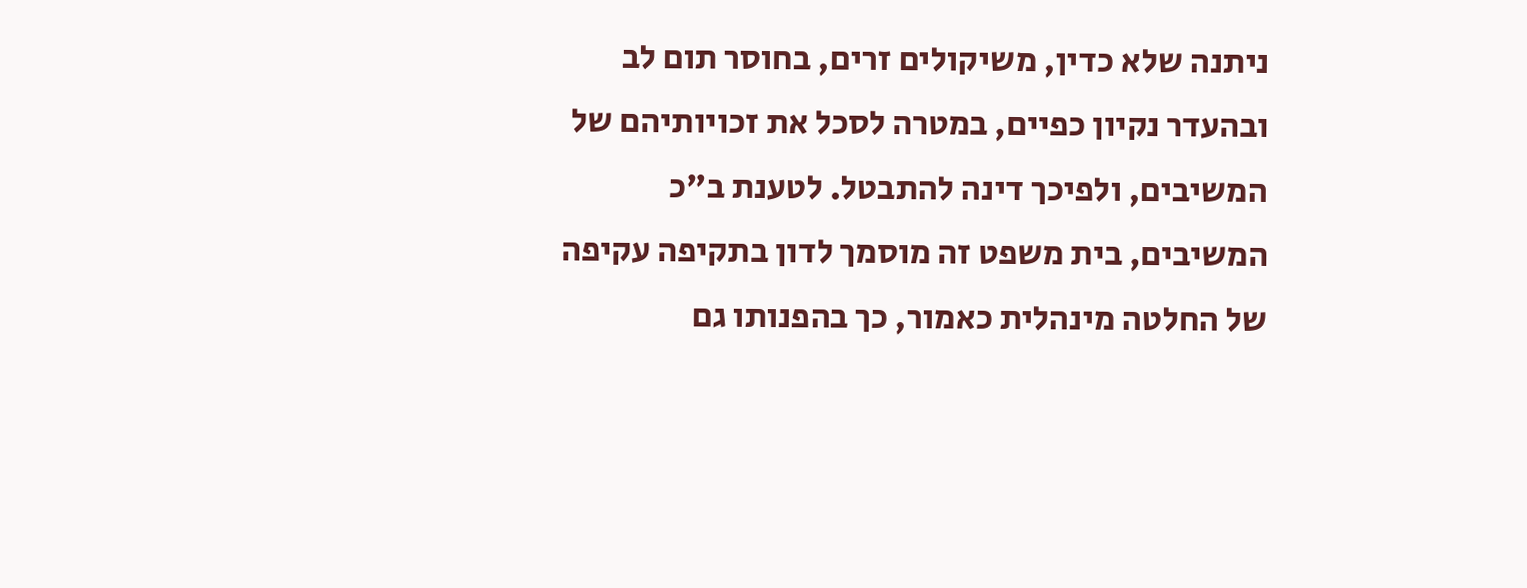ניתנה שלא כדין, משיקולים זרים, בחוסר תום לב ובהעדר נקיון כפיים, במטרה לסכל את זכויותיהם של המשיבים, ולפיכך דינה להתבטל. לטענת ב"כ המשיבים, בית משפט זה מוסמך לדון בתקיפה עקיפה של החלטה מינהלית כאמור, כך בהפנותו גם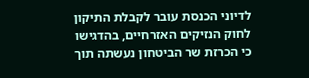לדיוני הכנסת עובר לקבלת התיקון לחוק הנזיקים האזרחיים, בהדגישו כי הכרזת שר הביטחון נעשתה תוך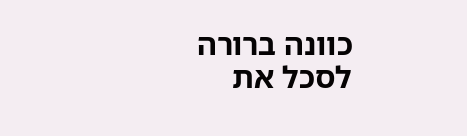כוונה ברורה לסכל את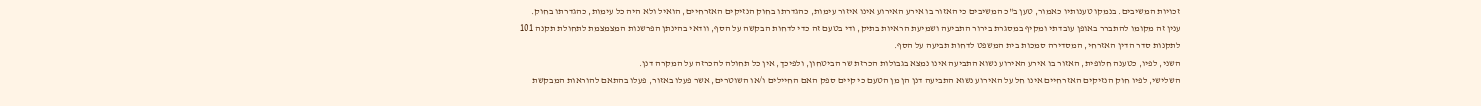זכויות המשיבים. בנמקו טענותיו כאמור, טען ב"כ המשיבים כי האזור בו אירע האירוע אינו איזור עימות, כהגדרתו בחוק הנזיקים האזרחיים, הואיל ולא היה כל עימות, כהגדרתו בחוק. ענין זה מקומו להתברר באופן עובדתי ומקיף במסגרת בירור התביעה ושמיעת הראיות בתיק, ודי בטעם זה כדי לדחות הבקשה על הסף, וודאי בהינתן הפרשנות המצמצמת לתחולת תקנה 101 לתקנות סדר הדין האזרחי, המסדירה סמכות בית המשפט לדחות תביעה על הסף.
השני, לפיו, כטענה חלופית, האזור בו אירע האירוע נשוא התביעה אינו נמצא בגבולות הכרזת שר הביטחון, ולפיכך, אין כל תחולה להכרזה על המקרה דנן.
השלישי, לפיו חוק הנזיקים האזרחיים אינו חל על האירוע נשוא התביעה דנן הן מן הטעם כי קיים ספק האם החיילים ו/או השוטרים, אשר פעלו באזור, פעלו בהתאם להוראות המבקשת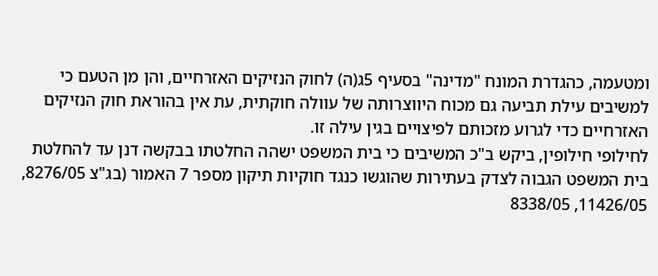ומטעמה, כהגדרת המונח "מדינה" בסעיף 5ג(ה) לחוק הנזיקים האזרחיים, והן מן הטעם כי למשיבים עילת תביעה גם מכוח היווצרותה של עוולה חוקתית, עת אין בהוראת חוק הנזיקים האזרחיים כדי לגרוע מזכותם לפיצויים בגין עילה זו.
לחילופי חילופין, ביקש ב"כ המשיבים כי בית המשפט ישהה החלטתו בבקשה דנן עד להחלטת בית המשפט הגבוה לצדק בעתירות שהוגשו כנגד חוקיות תיקון מספר 7 האמור (בג"צ 8276/05, 11426/05, 8338/05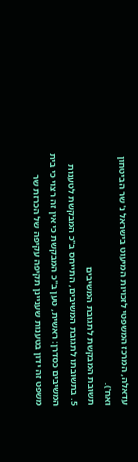עדאלה, המרכז המשפטי לזכויות המיעוט בישראל נ' שר הביטחון ואח').
תשובת המבקשת לתגובת המשיבים
5. בתשובתו לתגובת המשיבים, התייחס ב"כ המבקשת לטענות המשיבים כסדרן: ראשית, טען ב"כ המבקשת כי אין זה רצוי כי בית משפט זה ידון בטענות שעניינן תקיפה עקיפה של הכרזת שר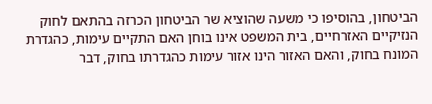הביטחון, בהוסיפו כי משעה שהוציא שר הביטחון הכרזה בהתאם לחוק הנזיקיים האזרחיים, בית המשפט אינו בוחן האם התקיים עימות, כהגדרת המונח בחוק, והאם האזור הינו אזור עימות כהגדרתו בחוק, דבר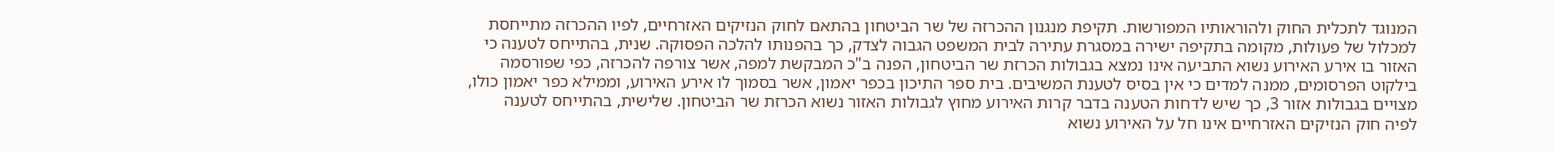המנוגד לתכלית החוק ולהוראותיו המפורשות. תקיפת מנגנון ההכרזה של שר הביטחון בהתאם לחוק הנזיקים האזרחיים, לפיו ההכרזה מתייחסת למכלול של פעולות, מקומה בתקיפה ישירה במסגרת עתירה לבית המשפט הגבוה לצדק, כך בהפנותו להלכה הפסוקה. שנית, בהתייחס לטענה כי האזור בו אירע האירוע נשוא התביעה אינו נמצא בגבולות הכרזת שר הביטחון, הפנה ב"כ המבקשת למפה, אשר צורפה להכרזה, כפי שפורסמה בילקוט הפרסומים, ממנה למדים כי אין בסיס לטענת המשיבים. בית ספר התיכון בכפר יאמון, אשר בסמוך לו אירע האירוע, וממילא כפר יאמון כולו, מצויים בגבולות אזור 3, כך שיש לדחות הטענה בדבר קרות האירוע מחוץ לגבולות האזור נשוא הכרזת שר הביטחון. שלישית, בהתייחס לטענה לפיה חוק הנזיקים האזרחיים אינו חל על האירוע נשוא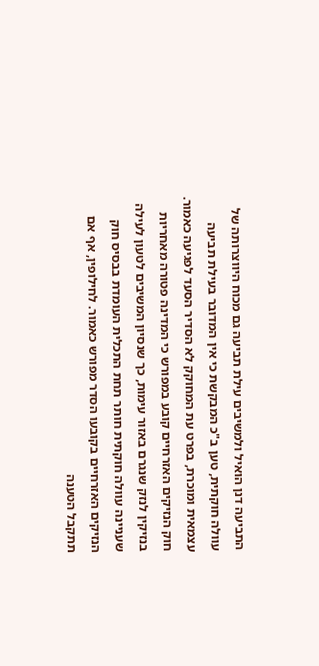התביעה דנן הואיל ולמשיבים עילת תביעה גם מכוח היווצרותה של עוולה חוקתית, טען ב"כ המבקשת כי אין המדובר בעילת תביעה עצמאית ומוכרת, בפרט עת המחוקק לא הסדיר הסעד לפגיעה כאמור. חוק הנזיקים האזרחיים קובע במפורש כי המדינה פטורה מאחריות בנזיקין לנזק שנגרם באזור עימות, כך שנסיון המשיבים לטעון לעילה שעניינה עוולה חוקתית חותר תחת התכלית העומדת בבסיס חוק הנזיקים האזרחיים בקובעו הסדר מפורש כאמור. לחילופין, אף אם תתקבל הטענה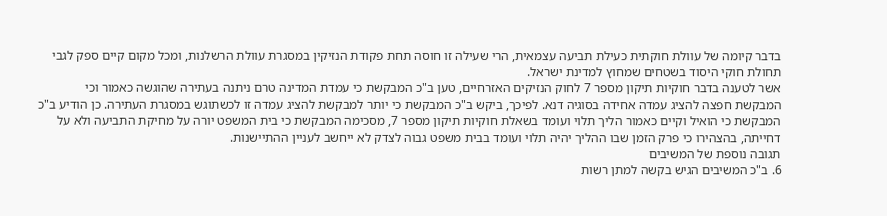בדבר קיומה של עוולת חוקתית כעילת תביעה עצמאית, הרי שעילה זו חוסה תחת פקודת הנזיקין במסגרת עוולת הרשלנות, ומכל מקום קיים ספק לגבי תחולת חוקי היסוד בשטחים שמחוץ למדינת ישראל.
אשר לטענה בדבר חוקיות תיקון מספר 7 לחוק הנזיקים האזרחיים, טען ב"כ המבקשת כי עמדת המדינה טרם ניתנה בעתירה שהוגשה כאמור וכי המבקשת חפצה להציג עמדה אחידה בסוגיה דנא. לפיכך, ביקש ב"כ המבקשת כי יותר למבקשת להציג עמדה זו לכשתוגש במסגרת העתירה. כן הודיע ב"כ המבקשת כי הואיל וקיים כאמור הליך תלוי ועומד בשאלת חוקיות תיקון מספר 7, מסכימה המבקשת כי בית המשפט יורה על מחיקת התביעה ולא על דחייתה, בהצהירו כי פרק הזמן שבו ההליך יהיה תלוי ועומד בבית משפט גבוה לצדק לא ייחשב לעניין ההתיישנות.
תגובה נוספת של המשיבים
6. ב"כ המשיבים הגיש בקשה למתן רשות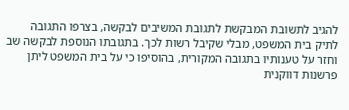להגיב לתשובת המבקשת לתגובת המשיבים לבקשה, בצרפו התגובה לתיק בית המשפט, מבלי שקיבל רשות לכך. בתגובתו הנוספת לבקשה שב וחזר על טענותיו בתגובה המקורית, בהוסיפו כי על בית המשפט ליתן פרשנות דווקנית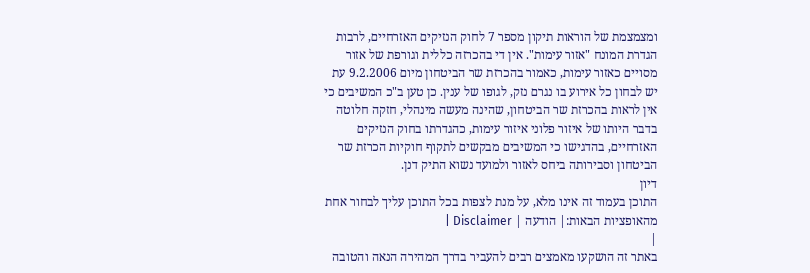ומצמצמת של הוראות תיקון מספר 7 לחוק הנזיקים האזרחיים, לרבות הגדרת המונח "אזור עימות". אין די בהכרזה כללית וגורפת של אזור מסויים כאזור עימות, כאמור בהכרזת שר הביטחון מיום 9.2.2006 עת יש לבחון כל אירוע בו נגרם נזק, לגופו של ענין. כן טען ב"כ המשיבים כי אין לראות בהכרזת שר הביטחון, שהינה מעשה מינהלי, חזקה חלוטה בדבר היותו של איזור פלוני איזור עימות, כהגדרתו בחוק הנזיקים האזרחיים, בהדגישו כי המשיבים מבקשים לתקוף חוקיות הכרזת שר הביטחון וסבירותה ביחס לאזור ולמועד נשוא התיק דנן.
דיון
התוכן בעמוד זה אינו מלא, על מנת לצפות בכל התוכן עליך לבחור אחת מהאופציות הבאות:| הודעה | Disclaimer |
|
באתר זה הושקעו מאמצים רבים להעביר בדרך המהירה הנאה והטובה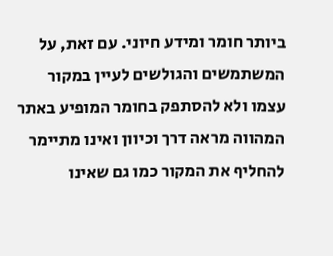ביותר חומר ומידע חיוני. עם זאת, על המשתמשים והגולשים לעיין במקור עצמו ולא להסתפק בחומר המופיע באתר המהווה מראה דרך וכיוון ואינו מתיימר להחליף את המקור כמו גם שאינו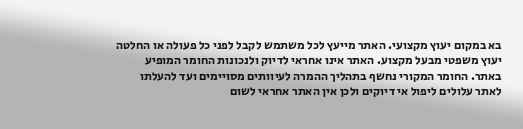בא במקום יעוץ מקצועי. האתר מייעץ לכל משתמש לקבל לפני כל פעולה או החלטה יעוץ משפטי מבעל מקצוע. האתר אינו אחראי לדיוק ולנכונות החומר המופיע באתר. החומר המקורי נחשף בתהליך ההמרה לעיוותים מסויימים ועד להעלתו לאתר עלולים ליפול אי דיוקים ולכן אין האתר אחראי לשום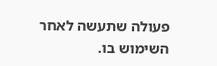פעולה שתעשה לאחר השימוש בו.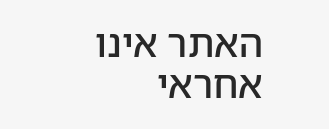האתר אינו אחראי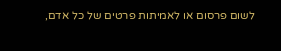לשום פרסום או לאמיתות פרטים של כל אדם,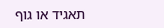תאגיד או גוף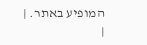המופיע באתר. |
|